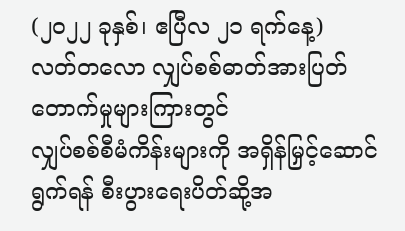(၂၀၂၂ ခုနှစ်၊ ဧပြီလ ၂၁ ရက်နေ့)
လတ်တလော လျှပ်စစ်ဓာတ်အားပြတ်တောက်မှုများကြားတွင်
လျှပ်စစ်စီမံကိန်းများကို အရှိန်မြှင့်ဆောင်ရွက်ရန် စီးပွားရေးပိတ်ဆို့အ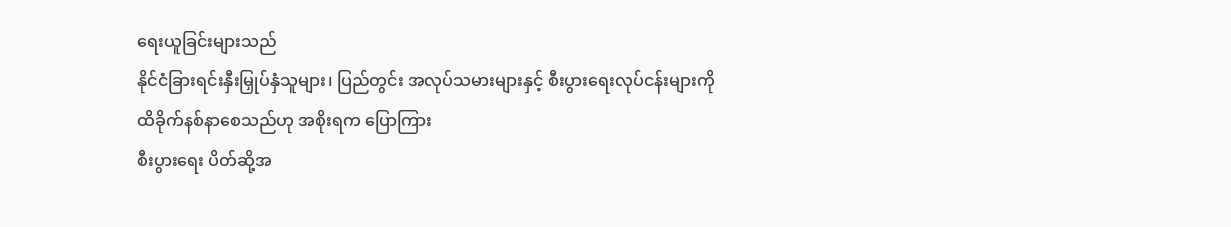ရေးယူခြင်းများသည်
နိုင်ငံခြားရင်းနှီးမြှုပ်နှံသူများ၊ ပြည်တွင်း အလုပ်သမားများနှင့် စီးပွားရေးလုပ်ငန်းများကို
ထိခိုက်နစ်နာစေသည်ဟု အစိုးရက ပြောကြား
စီးပွားရေး ပိတ်ဆို့အ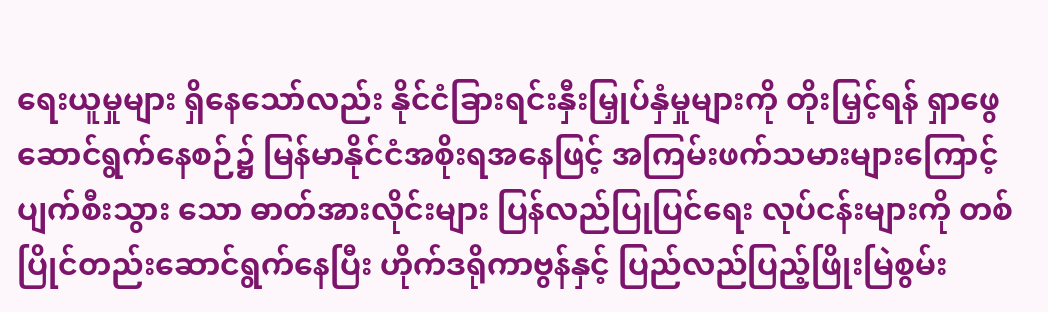ရေးယူမှုများ ရှိနေသော်လည်း နိုင်ငံခြားရင်းနှီးမြှုပ်နှံမှုများကို တိုးမြှင့်ရန် ရှာဖွေဆောင်ရွက်နေစဉ်၌ မြန်မာနိုင်ငံအစိုးရအနေဖြင့် အကြမ်းဖက်သမားများကြောင့် ပျက်စီးသွား သော ဓာတ်အားလိုင်းများ ပြန်လည်ပြုပြင်ရေး လုပ်ငန်းများကို တစ်ပြိုင်တည်းဆောင်ရွက်နေပြီး ဟိုက်ဒရိုကာဗွန်နှင့် ပြည်လည်ပြည့်ဖြိုးမြဲစွမ်း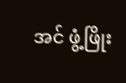အင် ဖွံ့ဖြိုး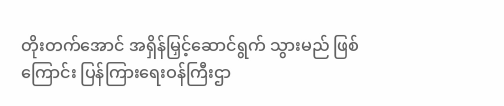တိုးတက်အောင် အရှိန်မြှင့်ဆောင်ရွက် သွားမည် ဖြစ်ကြောင်း ပြန်ကြားရေးဝန်ကြီးဌာ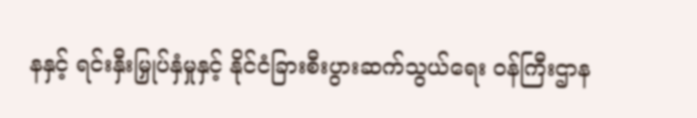နနှင့် ရင်းနှီးမြှုပ်နှံမှုနှင့် နိုင်ငံခြားစီးပွားဆက်သွယ်ရေး ဝန်ကြီးဌာန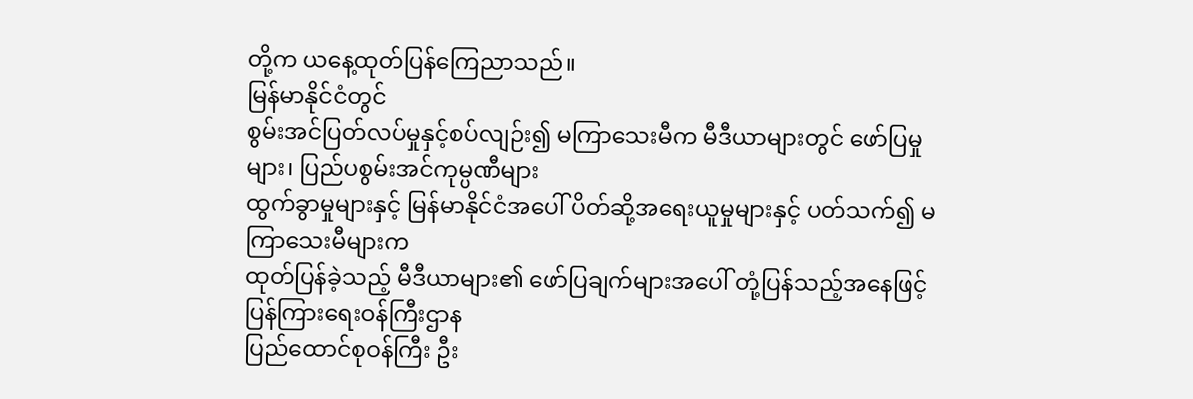တို့က ယနေ့ထုတ်ပြန်ကြေညာသည်။
မြန်မာနိုင်ငံတွင်
စွမ်းအင်ပြတ်လပ်မှုနှင့်စပ်လျဉ်း၍ မကြာသေးမီက မီဒီယာများတွင် ဖော်ပြမှု များ၊ ပြည်ပစွမ်းအင်ကုမ္ပဏီများ
ထွက်ခွာမှုများနှင့် မြန်မာနိုင်ငံအပေါ် ပိတ်ဆို့အရေးယူမှုများနှင့် ပတ်သက်၍ မကြာသေးမီများက
ထုတ်ပြန်ခဲ့သည့် မီဒီယာများ၏ ဖော်ပြချက်များအပေါ် တုံ့ပြန်သည့်အနေဖြင့် ပြန်ကြားရေးဝန်ကြီးဌာန
ပြည်ထောင်စုဝန်ကြီး ဦး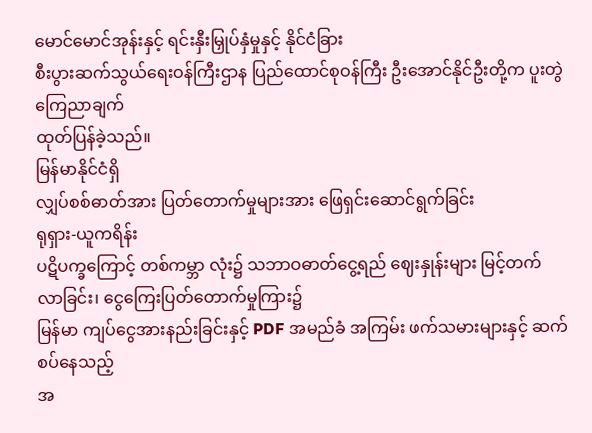မောင်မောင်အုန်းနှင့် ရင်းနှီးမြှုပ်နှံမှုနှင့် နိုင်ငံခြား
စီးပွားဆက်သွယ်ရေးဝန်ကြီးဌာန ပြည်ထောင်စုဝန်ကြီး ဦးအောင်နိုင်ဦးတို့က ပူးတွဲကြေညာချက်
ထုတ်ပြန်ခဲ့သည်။
မြန်မာနိုင်ငံရှိ
လျှပ်စစ်ဓာတ်အား ပြတ်တောက်မှုများအား ဖြေရှင်းဆောင်ရွက်ခြင်း
ရုရှား-ယူကရိန်း
ပဋိပက္ခကြောင့် တစ်ကမ္ဘာ လုံး၌ သဘာဝဓာတ်ငွေ့ရည် ဈေးနှုန်းများ မြင့်တက် လာခြင်း၊ ငွေကြေးပြတ်တောက်မှုကြား၌
မြန်မာ ကျပ်ငွေအားနည်းခြင်းနှင့် PDF အမည်ခံ အကြမ်း ဖက်သမားများနှင့် ဆက်စပ်နေသည့်
အ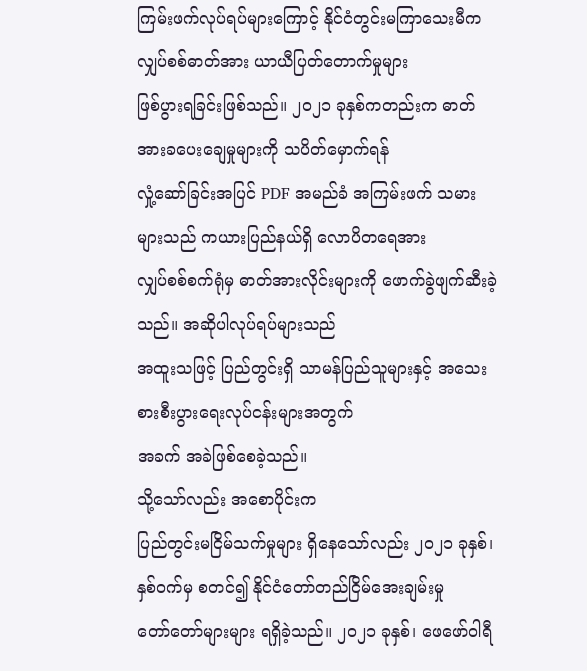ကြမ်းဖက်လုပ်ရပ်များကြောင့် နိုင်ငံတွင်းမကြာသေးမီက လျှပ်စစ်ဓာတ်အား ယာယီပြတ်တောက်မှုများ
ဖြစ်ပွားရခြင်းဖြစ်သည်။ ၂၀၂၁ ခုနှစ်ကတည်းက ဓာတ်အားခပေးချေမှုများကို သပိတ်မှောက်ရန်
လှုံ့ဆော်ခြင်းအပြင် PDF အမည်ခံ အကြမ်းဖက် သမားများသည် ကယားပြည်နယ်ရှိ လောပိတရေအား
လျှပ်စစ်စက်ရုံမှ ဓာတ်အားလိုင်းများကို ဖောက်ခွဲဖျက်ဆီးခဲ့သည်။ အဆိုပါလုပ်ရပ်များသည်
အထူးသဖြင့် ပြည်တွင်းရှိ သာမန်ပြည်သူများနှင့် အသေးစားစီးပွားရေးလုပ်ငန်းများအတွက်
အခက် အခဲဖြစ်စေခဲ့သည်။
သို့သော်လည်း အစောပိုင်းက
ပြည်တွင်းမငြိမ်သက်မှုများ ရှိနေသော်လည်း ၂၀၂၁ ခုနှစ်၊ နှစ်ဝက်မှ စတင်၍ နိုင်ငံတော်တည်ငြိမ်အေးချမ်းမှု
တော်တော်များများ ရရှိခဲ့သည်။ ၂၀၂၁ ခုနှစ်၊ ဖေဖော်ဝါရီ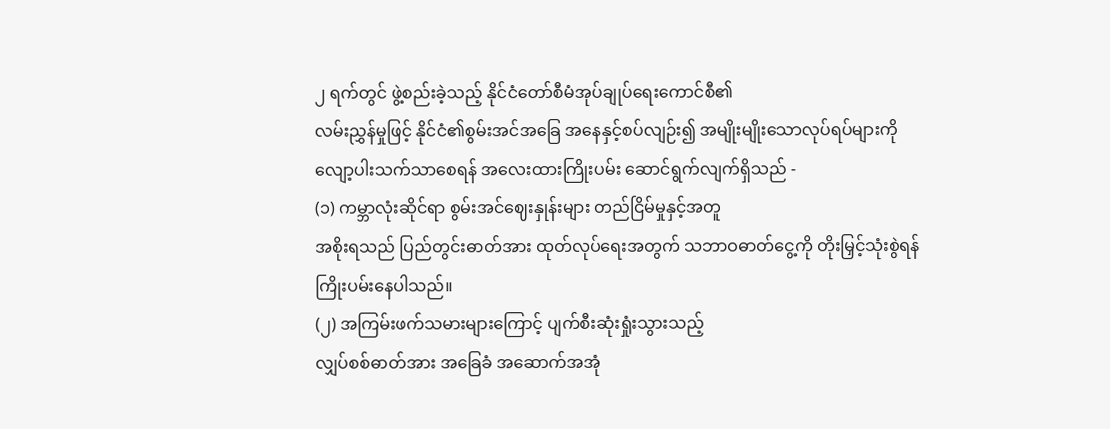၂ ရက်တွင် ဖွဲ့စည်းခဲ့သည့် နိုင်ငံတော်စီမံအုပ်ချုပ်ရေးကောင်စီ၏
လမ်းညွှန်မှုဖြင့် နိုင်ငံ၏စွမ်းအင်အခြေ အနေနှင့်စပ်လျဉ်း၍ အမျိုးမျိုးသောလုပ်ရပ်များကို
လျော့ပါးသက်သာစေရန် အလေးထားကြိုးပမ်း ဆောင်ရွက်လျက်ရှိသည် -
(၁) ကမ္ဘာလုံးဆိုင်ရာ စွမ်းအင်ဈေးနှုန်းများ တည်ငြိမ်မှုနှင့်အတူ
အစိုးရသည် ပြည်တွင်းဓာတ်အား ထုတ်လုပ်ရေးအတွက် သဘာဝဓာတ်ငွေ့ကို တိုးမြှင့်သုံးစွဲရန်
ကြိုးပမ်းနေပါသည်။
(၂) အကြမ်းဖက်သမားများကြောင့် ပျက်စီးဆုံးရှုံးသွားသည့်
လျှပ်စစ်ဓာတ်အား အခြေခံ အဆောက်အအုံ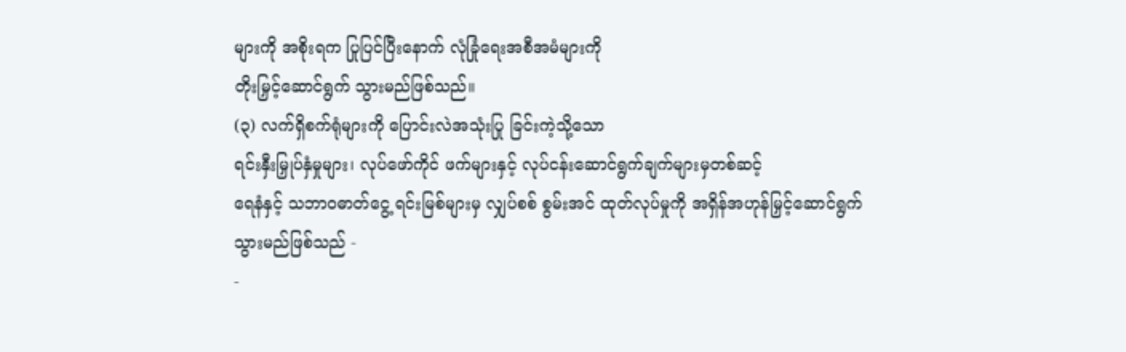များကို အစိုးရက ပြုပြင်ပြီးနောက် လုံခြုံရေးအစီအမံများကို
တိုးမြှင့်ဆောင်ရွက် သွားမည်ဖြစ်သည်။
(၃) လက်ရှိစက်ရုံများကို ပြောင်းလဲအသုံးပြု ခြင်းကဲ့သို့သော
ရင်းနှီးမြှုပ်နှံမှုများ၊ လုပ်ဖော်ကိုင် ဖက်များနှင့် လုပ်ငန်းဆောင်ရွက်ချက်များမှတစ်ဆင့်
ရေနံနှင့် သဘာဝဓာတ်ငွေ့ ရင်းမြစ်များမှ လျှပ်စစ် စွမ်းအင် ထုတ်လုပ်မှုကို အရှိန်အဟုန်မြှင့်ဆောင်ရွက်
သွားမည်ဖြစ်သည် -
-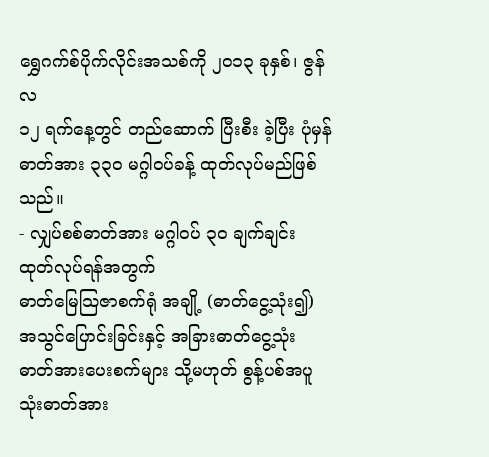ရွှေဂက်စ်ပိုက်လိုင်းအသစ်ကို ၂၀၁၃ ခုနှစ်၊ ဇွန်လ
၁၂ ရက်နေ့တွင် တည်ဆောက် ပြီးစီး ခဲ့ပြီး ပုံမှန်ဓာတ်အား ၃၃၀ မဂ္ဂါဝပ်ခန့် ထုတ်လုပ်မည်ဖြစ်သည်။
- လျှပ်စစ်ဓာတ်အား မဂ္ဂါဝပ် ၃၀ ချက်ချင်း ထုတ်လုပ်ရန်အတွက်
ဓာတ်မြေသြဇာစက်ရုံ အချို့ (ဓာတ်ငွေ့သုံး၍) အသွင်ပြောင်းခြင်းနှင့် အခြားဓာတ်ငွေ့သုံး
ဓာတ်အားပေးစက်များ သို့မဟုတ် စွန့်ပစ်အပူသုံးဓာတ်အား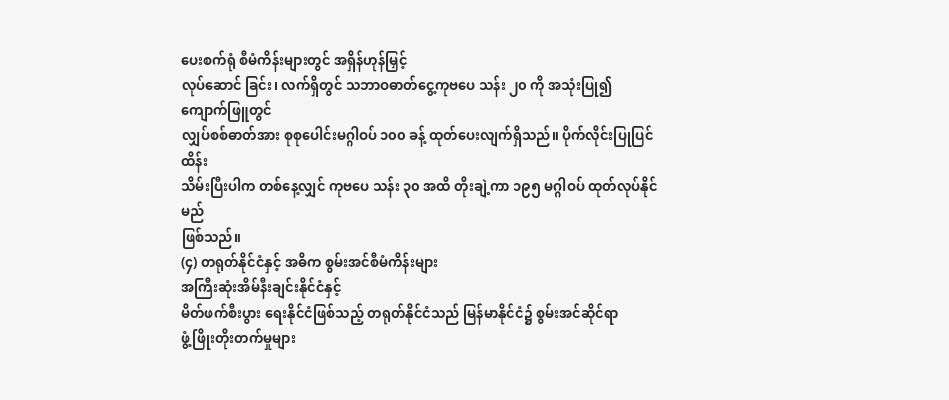ပေးစက်ရုံ စီမံကိန်းများတွင် အရှိန်ဟုန်မြှင့်
လုပ်ဆောင် ခြင်း၊ လက်ရှိတွင် သဘာဝဓာတ်ငွေ့ကုဗပေ သန်း ၂၀ ကို အသုံးပြု၍ ကျောက်ဖြူတွင်
လျှပ်စစ်ဓာတ်အား စုစုပေါင်းမဂ္ဂါဝပ် ၁၀၀ ခန့် ထုတ်ပေးလျက်ရှိသည်။ ပိုက်လိုင်းပြုပြင်ထိန်း
သိမ်းပြီးပါက တစ်နေ့လျှင် ကုဗပေ သန်း ၃၀ အထိ တိုးချဲ့ကာ ၁၉၅ မဂ္ဂါဝပ် ထုတ်လုပ်နိုင်မည်
ဖြစ်သည်။
(၄) တရုတ်နိုင်ငံနှင့် အဓိက စွမ်းအင်စီမံကိန်းများ
အကြီးဆုံးအိမ်နီးချင်းနိုင်ငံနှင့်
မိတ်ဖက်စီးပွား ရေးနိုင်ငံဖြစ်သည့် တရုတ်နိုင်ငံသည် မြန်မာနိုင်ငံ၌ စွမ်းအင်ဆိုင်ရာ
ဖွံ့ဖြိုးတိုးတက်မှုများ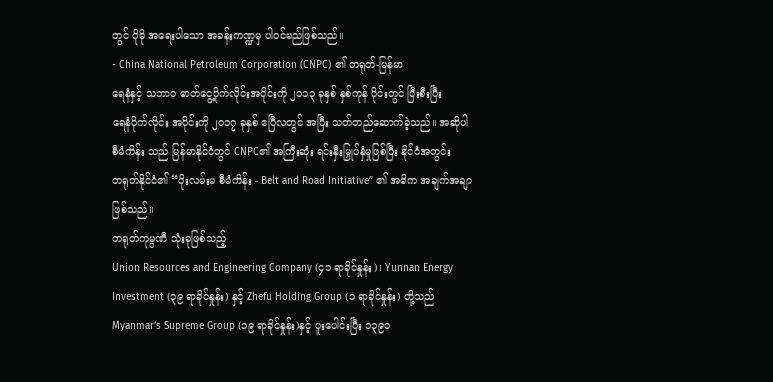တွင် ပိုမို အရေးပါသော အခန်းကဏ္ဍမှ ပါဝင်မည်ဖြစ်သည်။
- China National Petroleum Corporation (CNPC) ၏ တရုတ်-မြန်မာ
ရေနံနှင့် သဘာဝ ဓာတ်ငွေ့ပိုက်လိုင်းအပိုင်းကို ၂၀၁၃ ခုနှစ် နှစ်ကုန် ပိုင်းတွင် ပြီးစီးပြီး
ရေနံပိုက်လိုင်း အပိုင်းကို ၂၀၁၇ ခုနှစ် ဧပြီလတွင် အပြီး သတ်တည်ဆောက်ခဲ့သည်။ အဆိုပါ
စီမံကိန်း သည် မြန်မာနိုင်ငံတွင် CNPC၏ အကြီးဆုံး ရင်းနှီးမြှုပ်နှံမှုဖြစ်ပြီး နိုင်ငံအတွင်း
တရုတ်နိုင်ငံ၏ “ပိုးလမ်းမ စီမံကိန်း - Belt and Road Initiative” ၏ အဓိက အချက်အချာ
ဖြစ်သည်။
တရုတ်ကုမ္ပဏီ သုံးခုဖြစ်သည့်
Union Resources and Engineering Company (၄၁ ရာခိုင်နှုန်း)၊ Yunnan Energy
Investment (၃၉ ရာခိုင်နှုန်း) နှင့် Zhefu Holding Group (၁ ရာခိုင်နှုန်း) တို့သည်
Myanmar’s Supreme Group (၁၉ ရာခိုင်နှုန်း)နှင့် ပူးပေါင်းပြီး ၁၃၉၀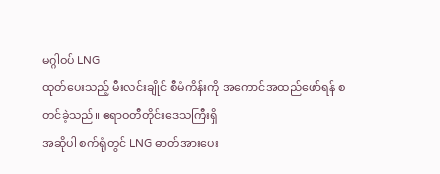မဂ္ဂါဝပ် LNG
ထုတ်ပေးသည့် မီးလင်းချိုင် စီမံကိန်းကို အကောင်အထည်ဖော်ရန် စတင်ခဲ့သည်။ ဧရာဝတီတိုင်းဒေသကြီးရှိ
အဆိုပါ စက်ရုံတွင် LNG ဓာတ်အားပေး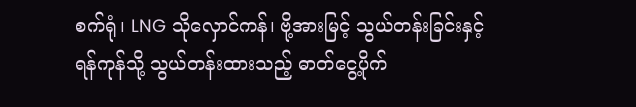စက်ရုံ၊ LNG သိုလှောင်ကန်၊ ဗို့အားမြင့် သွယ်တန်းခြင်းနှင့်
ရန်ကုန်သို့ သွယ်တန်းထားသည့် ဓာတ်ငွေ့ပိုက်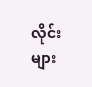လိုင်းများ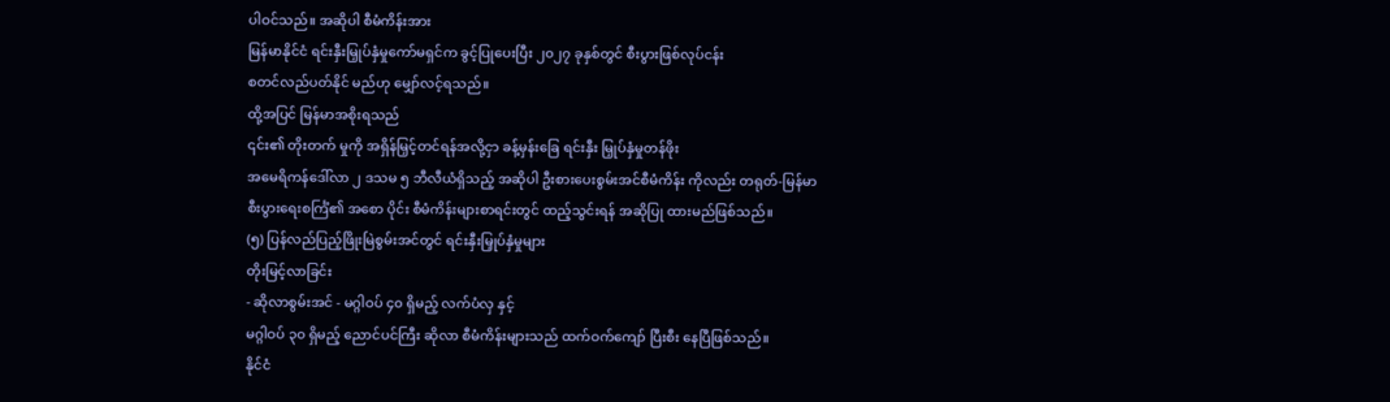ပါဝင်သည်။ အဆိုပါ စီမံကိန်းအား
မြန်မာနိုင်ငံ ရင်းနှီးမြှုပ်နှံမှုကော်မရှင်က ခွင့်ပြုပေးပြီး ၂၀၂၇ ခုနှစ်တွင် စီးပွားဖြစ်လုပ်ငန်း
စတင်လည်ပတ်နိုင် မည်ဟု မျှော်လင့်ရသည်။
ထို့အပြင် မြန်မာအစိုးရသည်
၎င်း၏ တိုးတက် မှုကို အရှိန်မြှင့်တင်ရန်အလို့ငှာ ခန့်မှန်းခြေ ရင်းနှီး မြှုပ်နှံမှုတန်ဖိုး
အမေရိကန်ဒေါ်လာ ၂ ဒသမ ၅ ဘီလီယံရှိသည့် အဆိုပါ ဦးစားပေးစွမ်းအင်စီမံကိန်း ကိုလည်း တရုတ်-မြန်မာ
စီးပွားရေးစင်္ကြံ၏ အစော ပိုင်း စီမံကိန်းများစာရင်းတွင် ထည့်သွင်းရန် အဆိုပြု ထားမည်ဖြစ်သည်။
(၅) ပြန်လည်ပြည့်ဖြိုးမြဲစွမ်းအင်တွင် ရင်းနှီးမြှုပ်နှံမှုများ
တိုးမြင့်လာခြင်း
- ဆိုလာစွမ်းအင် - မဂ္ဂါဝပ် ၄၀ ရှိမည့် လက်ပံလှ နှင့်
မဂ္ဂါဝပ် ၃၀ ရှိမည့် ညောင်ပင်ကြီး ဆိုလာ စီမံကိန်းများသည် ထက်ဝက်ကျော် ပြီးစီး နေပြီဖြစ်သည်။
နိုင်ငံ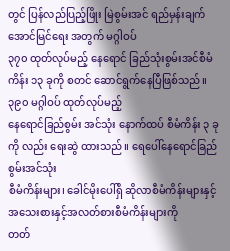တွင် ပြန်လည်ပြည့်ဖြိုး မြဲစွမ်းအင် ရည်မှန်းချက် အောင်မြင်ရေး အတွက် မဂ္ဂါဝပ်
၃၇၀ ထုတ်လုပ်မည့် နေရောင် ခြည်သုံးစွမ်းအင်စီမံကိန်း ၁၃ ခုကို စတင် ဆောင်ရွက်နေပြီဖြစ်သည်။
၃၉၀ မဂ္ဂါဝပ် ထုတ်လုပ်မည့်
နေရောင်ခြည်စွမ်း အင်သုံး နောက်ထပ် စီမံကိန်း ၃ ခုကို လည်း ရေးဆွဲ ထားသည်။ ရေပေါ်နေရောင်ခြည်စွမ်းအင်သုံး
စီမံကိန်းများ၊ ခေါင်မိုးပေါ်ရှိ ဆိုလာစီမံကိန်းများနှင့် အသေးစားနှင့်အလတ်စားစီမံကိန်းများကို
တတ်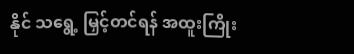နိုင် သရွေ့ မြှင့်တင်ရန် အထူးကြိုး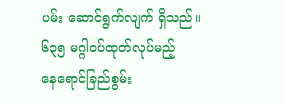ပမ်း ဆောင်ရွက်လျက် ရှိသည်။
၆၃၅ မဂ္ဂါဝပ်ထုတ်လုပ်မည့်
နေရောင်ခြည်စွမ်း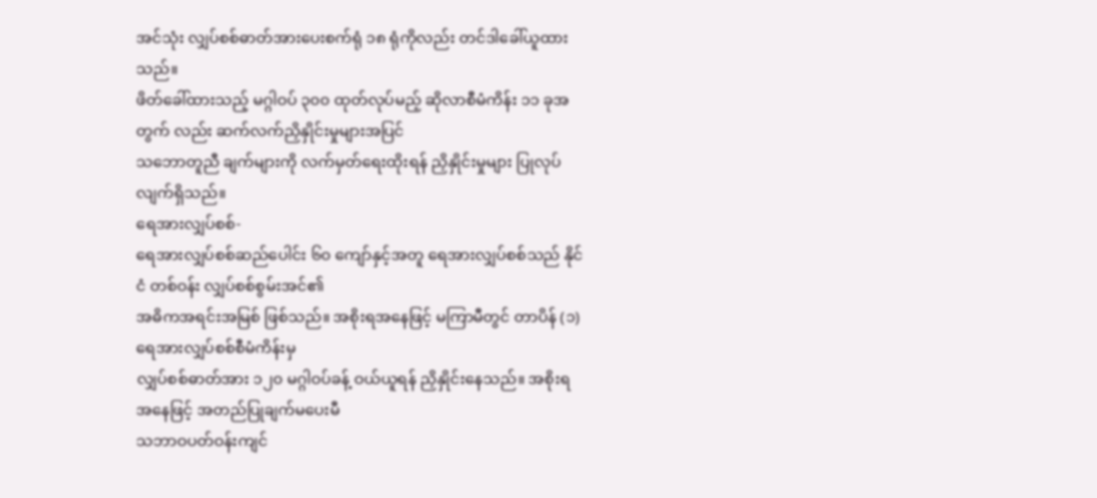အင်သုံး လျှပ်စစ်ဓာတ်အားပေးစက်ရုံ ၁၈ ရုံကိုလည်း တင်ဒါခေါ်ယူထားသည်။
ဖိတ်ခေါ်ထားသည့် မဂ္ဂါဝပ် ၃၀၀ ထုတ်လုပ်မည့် ဆိုလာစီမံကိန်း ၁၁ ခုအတွက် လည်း ဆက်လက်ညှိနှိုင်းမှုများအပြင်
သဘောတူညီ ချက်များကို လက်မှတ်ရေးထိုးရန် ညှိနှိုင်းမှုများ ပြုလုပ်လျက်ရှိသည်။
ရေအားလျှပ်စစ်-
ရေအားလျှပ်စစ်ဆည်ပေါင်း ၆၀ ကျော်နှင့်အတူ ရေအားလျှပ်စစ်သည် နိုင်ငံ တစ်ဝန်း လျှပ်စစ်စွမ်းအင်၏
အဓိကအရင်းအမြစ် ဖြစ်သည်။ အစိုးရအနေဖြင့် မကြာမီတွင် တာပိန် (၁) ရေအားလျှပ်စစ်စီမံကိန်းမှ
လျှပ်စစ်ဓာတ်အား ၁၂၀ မဂ္ဂါဝပ်ခန့် ဝယ်ယူရန် ညှိနှိုင်းနေသည်။ အစိုးရ အနေဖြင့် အတည်ပြုချက်မပေးမီ
သဘာဝပတ်ဝန်းကျင်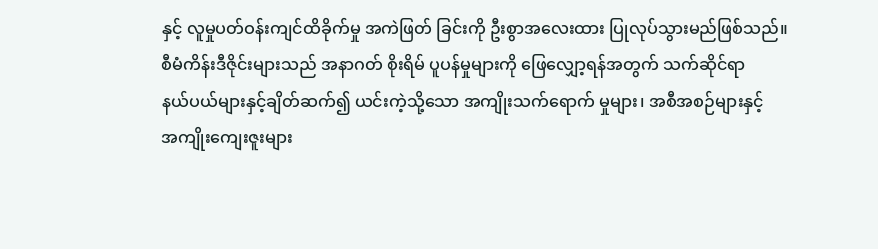နှင့် လူမှုပတ်ဝန်းကျင်ထိခိုက်မှု အကဲဖြတ် ခြင်းကို ဦးစွာအလေးထား ပြုလုပ်သွားမည်ဖြစ်သည်။
စီမံကိန်းဒီဇိုင်းများသည် အနာဂတ် စိုးရိမ် ပူပန်မှုများကို ဖြေလျှော့ရန်အတွက် သက်ဆိုင်ရာ
နယ်ပယ်များနှင့်ချိတ်ဆက်၍ ယင်းကဲ့သို့သော အကျိုးသက်ရောက် မှုများ၊ အစီအစဉ်များနှင့်
အကျိုးကျေးဇူးများ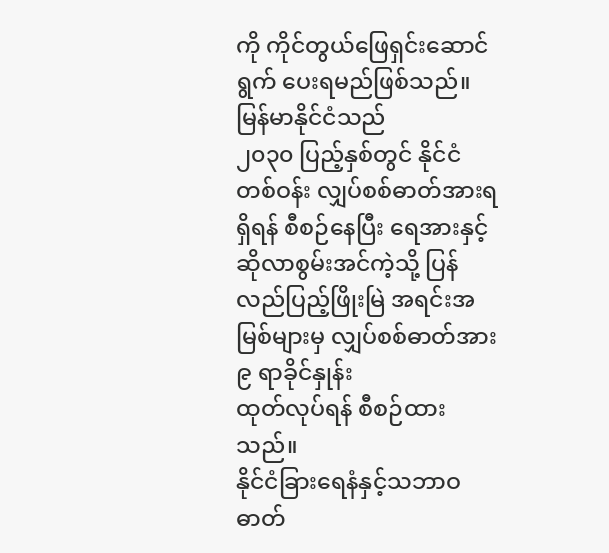ကို ကိုင်တွယ်ဖြေရှင်းဆောင်ရွက် ပေးရမည်ဖြစ်သည်။
မြန်မာနိုင်ငံသည်
၂၀၃၀ ပြည့်နှစ်တွင် နိုင်ငံ တစ်ဝန်း လျှပ်စစ်ဓာတ်အားရရှိရန် စီစဉ်နေပြီး ရေအားနှင့်
ဆိုလာစွမ်းအင်ကဲ့သို့ ပြန်လည်ပြည့်ဖြိုးမြဲ အရင်းအမြစ်များမှ လျှပ်စစ်ဓာတ်အား ၉ ရာခိုင်နှုန်း
ထုတ်လုပ်ရန် စီစဉ်ထားသည်။
နိုင်ငံခြားရေနံနှင့်သဘာဝဓာတ်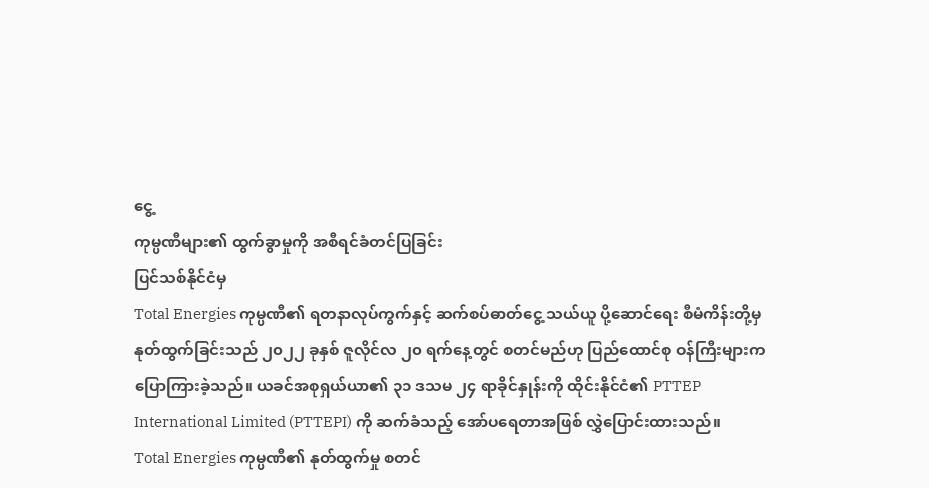ငွေ့
ကုမ္ပဏီများ၏ ထွက်ခွာမှုကို အစီရင်ခံတင်ပြခြင်း
ပြင်သစ်နိုင်ငံမှ
Total Energies ကုမ္ပဏီ၏ ရတနာလုပ်ကွက်နှင့် ဆက်စပ်ဓာတ်ငွေ့ သယ်ယူ ပို့ဆောင်ရေး စီမံကိန်းတို့မှ
နုတ်ထွက်ခြင်းသည် ၂၀၂၂ ခုနှစ် ဇူလိုင်လ ၂၀ ရက်နေ့တွင် စတင်မည်ဟု ပြည်ထောင်စု ဝန်ကြီးများက
ပြောကြားခဲ့သည်။ ယခင်အစုရှယ်ယာ၏ ၃၁ ဒသမ ၂၄ ရာခိုင်နှုန်းကို ထိုင်းနိုင်ငံ၏ PTTEP
International Limited (PTTEPI) ကို ဆက်ခံသည့် အော်ပရေတာအဖြစ် လွှဲပြောင်းထားသည်။
Total Energies ကုမ္ပဏီ၏ နုတ်ထွက်မှု စတင်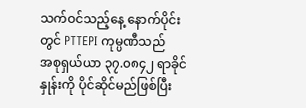သက်ဝင်သည့်နေ့ နောက်ပိုင်းတွင် PTTEPI ကုမ္ပဏီသည်
အစုရှယ်ယာ ၃၇.၀၈၄၂ ရာခိုင်နှုန်းကို ပိုင်ဆိုင်မည်ဖြစ်ပြီး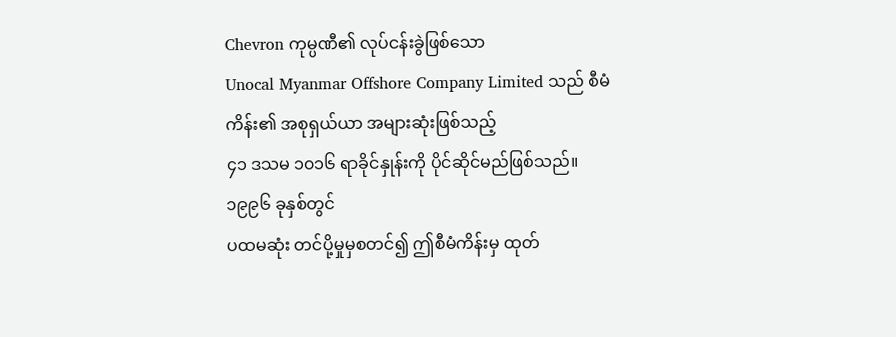Chevron ကုမ္ပဏီ၏ လုပ်ငန်းခွဲဖြစ်သော
Unocal Myanmar Offshore Company Limited သည် စီမံကိန်း၏ အစုရှယ်ယာ အများဆုံးဖြစ်သည့်
၄၁ ဒသမ ၁၀၁၆ ရာခိုင်နှုန်းကို ပိုင်ဆိုင်မည်ဖြစ်သည်။
၁၉၉၆ ခုနှစ်တွင်
ပထမဆုံး တင်ပို့မှုမှစတင်၍ ဤစီမံကိန်းမှ ထုတ်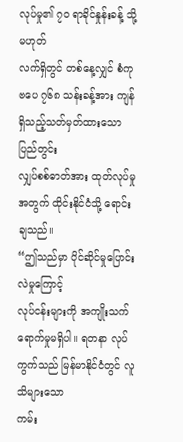လုပ်မှု၏ ၇၀ ရာခိုင်နှုန်းခန့် သို့မဟုတ်
လက်ရှိတွင် တစ်နေ့လျှင် စံကုဗပေ ၇၆၈ သန်းခန့်အား ကျန်ရှိသည့်သတ်မှတ်ထားသော ပြည်တွင်း
လျှပ်စစ်ဓာတ်အား ထုတ်လုပ်မှုအတွက် ထိုင်းနိုင်ငံသို့ ရောင်းချသည်။
“ဤသည်မှာ ပိုင်ဆိုင်မှုပြောင်းလဲမှုကြောင့်
လုပ်ငန်းများကို အကျိုးသက်ရောက်မှုမရှိပါ။ ရတနာ လုပ်ကွက်သည် မြန်မာနိုင်ငံတွင် လူသိများသော
ကမ်း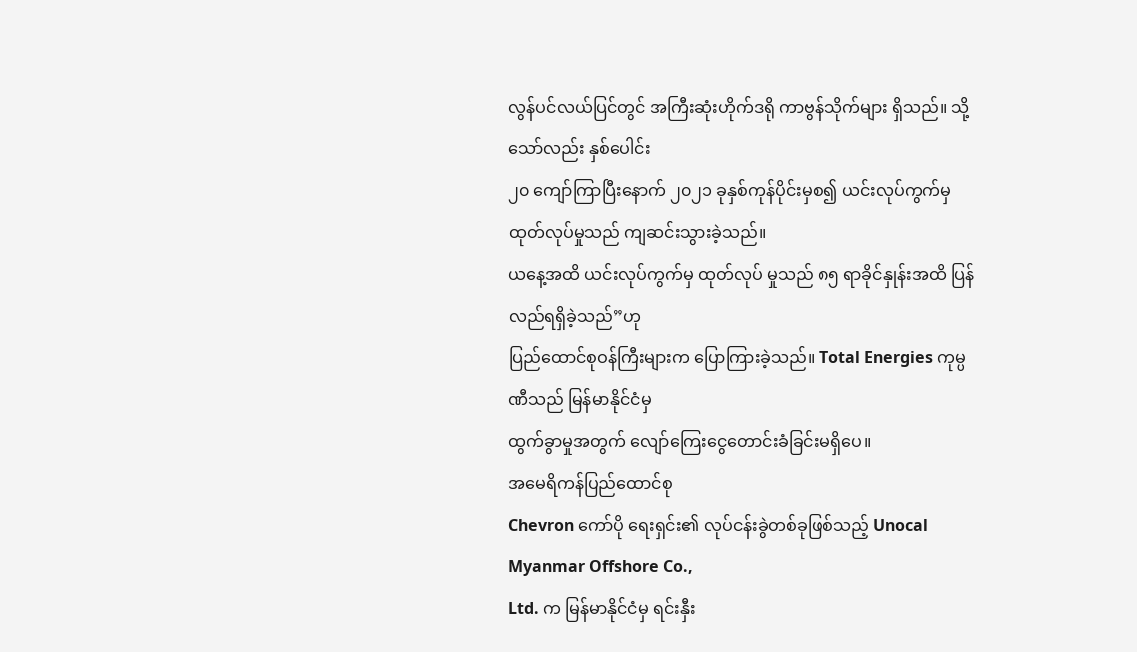လွန်ပင်လယ်ပြင်တွင် အကြီးဆုံးဟိုက်ဒရို ကာဗွန်သိုက်များ ရှိသည်။ သို့သော်လည်း နှစ်ပေါင်း
၂၀ ကျော်ကြာပြီးနောက် ၂၀၂၁ ခုနှစ်ကုန်ပိုင်းမှစ၍ ယင်းလုပ်ကွက်မှ ထုတ်လုပ်မှုသည် ကျဆင်းသွားခဲ့သည်။
ယနေ့အထိ ယင်းလုပ်ကွက်မှ ထုတ်လုပ် မှုသည် ၈၅ ရာခိုင်နှုန်းအထိ ပြန်လည်ရရှိခဲ့သည်”ဟု
ပြည်ထောင်စုဝန်ကြီးများက ပြောကြားခဲ့သည်။ Total Energies ကုမ္ပဏီသည် မြန်မာနိုင်ငံမှ
ထွက်ခွာမှုအတွက် လျော်ကြေးငွေတောင်းခံခြင်းမရှိပေ။
အမေရိကန်ပြည်ထောင်စု
Chevron ကော်ပို ရေးရှင်း၏ လုပ်ငန်းခွဲတစ်ခုဖြစ်သည့် Unocal Myanmar Offshore Co.,
Ltd. က မြန်မာနိုင်ငံမှ ရင်းနှီး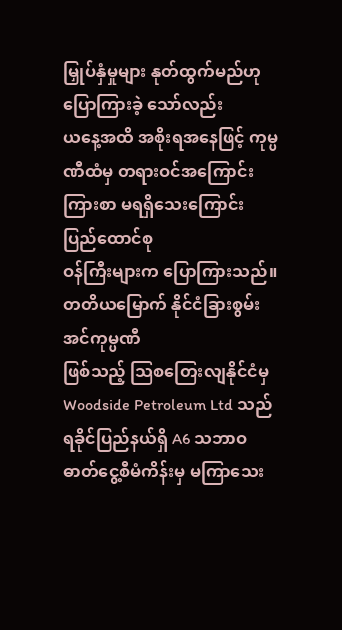မြှုပ်နှံမှုများ နုတ်ထွက်မည်ဟု ပြောကြားခဲ့ သော်လည်း
ယနေ့အထိ အစိုးရအနေဖြင့် ကုမ္ပဏီထံမှ တရားဝင်အကြောင်းကြားစာ မရရှိသေးကြောင်း ပြည်ထောင်စု
ဝန်ကြီးများက ပြောကြားသည်။
တတိယမြောက် နိုင်ငံခြားစွမ်းအင်ကုမ္ပဏီ
ဖြစ်သည့် သြစတြေးလျနိုင်ငံမှ Woodside Petroleum Ltd သည် ရခိုင်ပြည်နယ်ရှိ A6 သဘာဝ
ဓာတ်ငွေ့စီမံကိန်းမှ မကြာသေး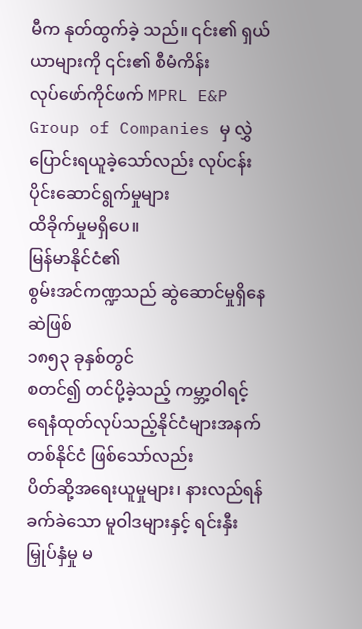မီက နုတ်ထွက်ခဲ့ သည်။ ၎င်း၏ ရှယ်ယာများကို ၎င်း၏ စီမံကိန်း
လုပ်ဖော်ကိုင်ဖက် MPRL E&P Group of Companies မှ လွှဲပြောင်းရယူခဲ့သော်လည်း လုပ်ငန်းပိုင်းဆောင်ရွက်မှုများ
ထိခိုက်မှုမရှိပေ။
မြန်မာနိုင်ငံ၏
စွမ်းအင်ကဏ္ဍသည် ဆွဲဆောင်မှုရှိနေဆဲဖြစ်
၁၈၅၃ ခုနှစ်တွင်
စတင်၍ တင်ပို့ခဲ့သည့် ကမ္ဘာ့ဝါရင့်ရေနံထုတ်လုပ်သည့်နိုင်ငံများအနက် တစ်နိုင်ငံ ဖြစ်သော်လည်း
ပိတ်ဆို့အရေးယူမှုများ၊ နားလည်ရန်ခက်ခဲသော မူဝါဒများနှင့် ရင်းနှီးမြှုပ်နှံမှု မ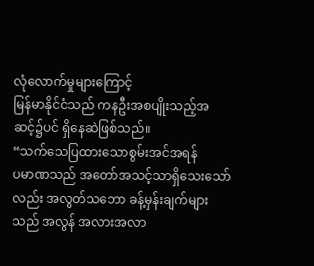လုံလောက်မှုများကြောင့်
မြန်မာနိုင်ငံသည် ကနဦးအစပျိုးသည့်အဆင့်၌ပင် ရှိနေဆဲဖြစ်သည်။
“သက်သေပြထားသောစွမ်းအင်အရန်
ပမာဏသည် အတော်အသင့်သာရှိသေးသော်လည်း အလွတ်သဘော ခန့်မှန်းချက်များသည် အလွန် အလားအလာ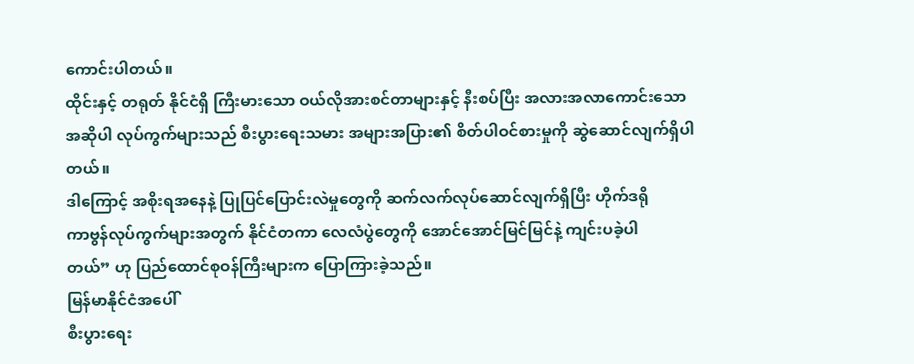ကောင်းပါတယ်။
ထိုင်းနှင့် တရုတ် နိုင်ငံရှိ ကြီးမားသော ဝယ်လိုအားစင်တာများနှင့် နီးစပ်ပြီး အလားအလာကောင်းသော
အဆိုပါ လုပ်ကွက်များသည် စီးပွားရေးသမား အများအပြား၏ စိတ်ပါဝင်စားမှုကို ဆွဲဆောင်လျက်ရှိပါတယ်။
ဒါကြောင့် အစိုးရအနေနဲ့ ပြုပြင်ပြောင်းလဲမှုတွေကို ဆက်လက်လုပ်ဆောင်လျက်ရှိပြီး ဟိုက်ဒရို
ကာဗွန်လုပ်ကွက်များအတွက် နိုင်ငံတကာ လေလံပွဲတွေကို အောင်အောင်မြင်မြင်နဲ့ ကျင်းပခဲ့ပါ
တယ်” ဟု ပြည်ထောင်စုဝန်ကြီးများက ပြောကြားခဲ့သည်။
မြန်မာနိုင်ငံအပေါ်
စီးပွားရေး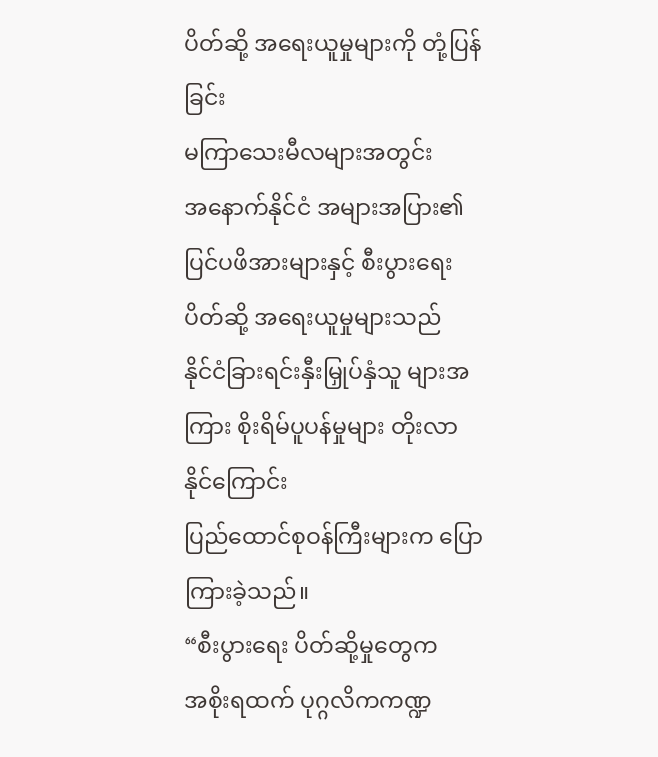ပိတ်ဆို့ အရေးယူမှုများကို တုံ့ပြန်ခြင်း
မကြာသေးမီလများအတွင်း
အနောက်နိုင်ငံ အများအပြား၏ ပြင်ပဖိအားများနှင့် စီးပွားရေး ပိတ်ဆို့ အရေးယူမှုများသည်
နိုင်ငံခြားရင်းနှီးမြှုပ်နှံသူ များအကြား စိုးရိမ်ပူပန်မှုများ တိုးလာနိုင်ကြောင်း
ပြည်ထောင်စုဝန်ကြီးများက ပြောကြားခဲ့သည်။
“စီးပွားရေး ပိတ်ဆို့မှုတွေက
အစိုးရထက် ပုဂ္ဂလိကကဏ္ဍ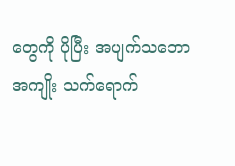တွေကို ပိုပြီး အပျက်သဘော အကျိုး သက်ရောက်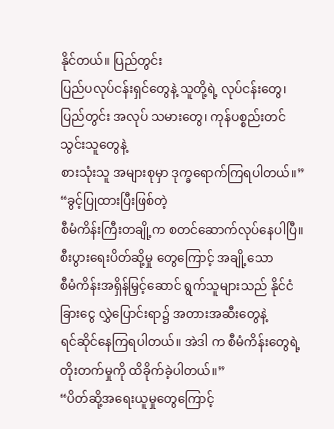နိုင်တယ်။ ပြည်တွင်း
ပြည်ပလုပ်ငန်းရှင်တွေနဲ့ သူတို့ရဲ့ လုပ်ငန်းတွေ၊ ပြည်တွင်း အလုပ် သမားတွေ၊ ကုန်ပစ္စည်းတင်သွင်းသူတွေနဲ့
စားသုံးသူ အများစုမှာ ဒုက္ခရောက်ကြရပါတယ်။”
“ခွင့်ပြုထားပြီးဖြစ်တဲ့
စီမံကိန်းကြီးတချို့က စတင်ဆောက်လုပ်နေပါပြီ။ စီးပွားရေးပိတ်ဆို့မှု တွေကြောင့် အချို့သော
စီမံကိန်းအရှိန်မြှင့်ဆောင် ရွက်သူများသည် နိုင်ငံခြားငွေ လွှဲပြောင်းရာ၌ အတားအဆီးတွေနဲ့
ရင်ဆိုင်နေကြရပါတယ်။ အဲဒါ က စီမံကိန်းတွေရဲ့ တိုးတက်မှုကို ထိခိုက်ခဲ့ပါတယ်။”
“ပိတ်ဆို့အရေးယူမှုတွေကြောင့်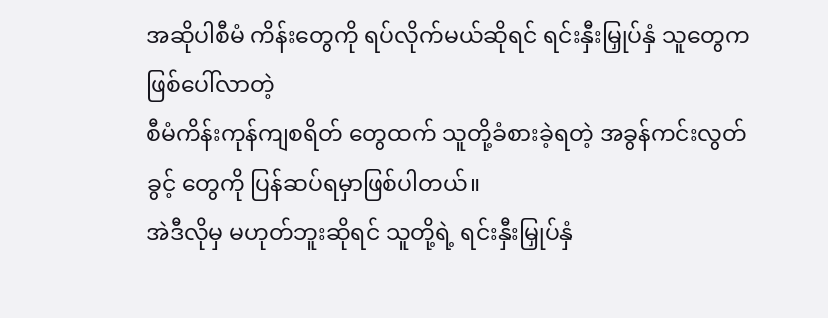အဆိုပါစီမံ ကိန်းတွေကို ရပ်လိုက်မယ်ဆိုရင် ရင်းနှီးမြှုပ်နှံ သူတွေက ဖြစ်ပေါ်လာတဲ့
စီမံကိန်းကုန်ကျစရိတ် တွေထက် သူတို့ခံစားခဲ့ရတဲ့ အခွန်ကင်းလွတ်ခွင့် တွေကို ပြန်ဆပ်ရမှာဖြစ်ပါတယ်။
အဲဒီလိုမှ မဟုတ်ဘူးဆိုရင် သူတို့ရဲ့ ရင်းနှီးမြှုပ်နှံ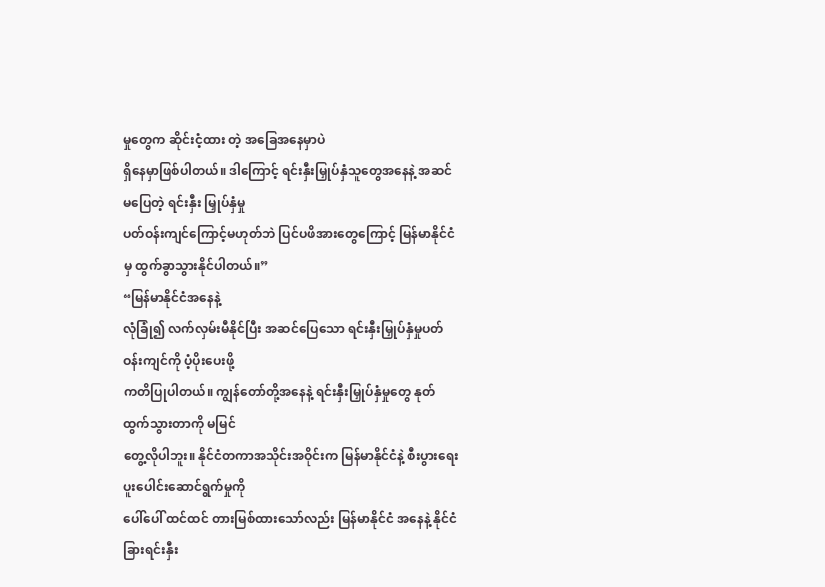မှုတွေက ဆိုင်းငံ့ထား တဲ့ အခြေအနေမှာပဲ
ရှိနေမှာဖြစ်ပါတယ်။ ဒါကြောင့် ရင်းနှီးမြှုပ်နှံသူတွေအနေနဲ့ အဆင်မပြေတဲ့ ရင်းနှီး မြှုပ်နှံမှု
ပတ်ဝန်းကျင်ကြောင့်မဟုတ်ဘဲ ပြင်ပဖိအားတွေကြောင့် မြန်မာနိုင်ငံမှ ထွက်ခွာသွားနိုင်ပါတယ်။”
“မြန်မာနိုင်ငံအနေနဲ့
လုံခြုံ၍ လက်လှမ်းမီနိုင်ပြီး အဆင်ပြေသော ရင်းနှီးမြှုပ်နှံမှုပတ်ဝန်းကျင်ကို ပံ့ပိုးပေးဖို့
ကတိပြုပါတယ်။ ကျွန်တော်တို့အနေနဲ့ ရင်းနှီးမြှုပ်နှံမှုတွေ နုတ်ထွက်သွားတာကို မမြင်
တွေ့လိုပါဘူး။ နိုင်ငံတကာအသိုင်းအဝိုင်းက မြန်မာနိုင်ငံနဲ့ စီးပွားရေးပူးပေါင်းဆောင်ရွက်မှုကို
ပေါ်ပေါ် ထင်ထင် တားမြစ်ထားသော်လည်း မြန်မာနိုင်ငံ အနေနဲ့ နိုင်ငံခြားရင်းနှီး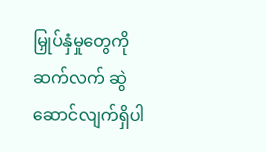မြှုပ်နှံမှုတွေကို
ဆက်လက် ဆွဲဆောင်လျက်ရှိပါ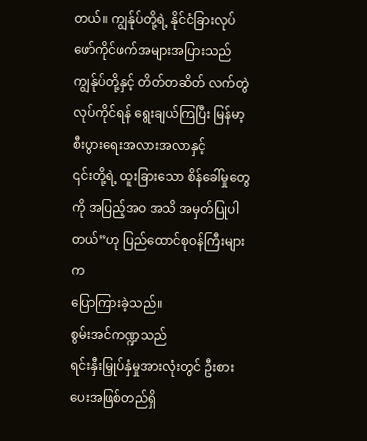တယ်။ ကျွန်ုပ်တို့ရဲ့ နိုင်ငံခြားလုပ်ဖော်ကိုင်ဖက်အများအပြားသည်
ကျွန်ုပ်တို့နှင့် တိတ်တဆိတ် လက်တွဲလုပ်ကိုင်ရန် ရွေးချယ်ကြပြီး မြန်မာ့စီးပွားရေးအလားအလာနှင့်
၎င်းတို့ရဲ့ ထူးခြားသော စိန်ခေါ်မှုတွေကို အပြည့်အဝ အသိ အမှတ်ပြုပါတယ်”ဟု ပြည်ထောင်စုဝန်ကြီးများက
ပြောကြားခဲ့သည်။
စွမ်းအင်ကဏ္ဍသည်
ရင်းနှီးမြှုပ်နှံမှုအားလုံးတွင် ဦးစားပေးအဖြစ်တည်ရှိ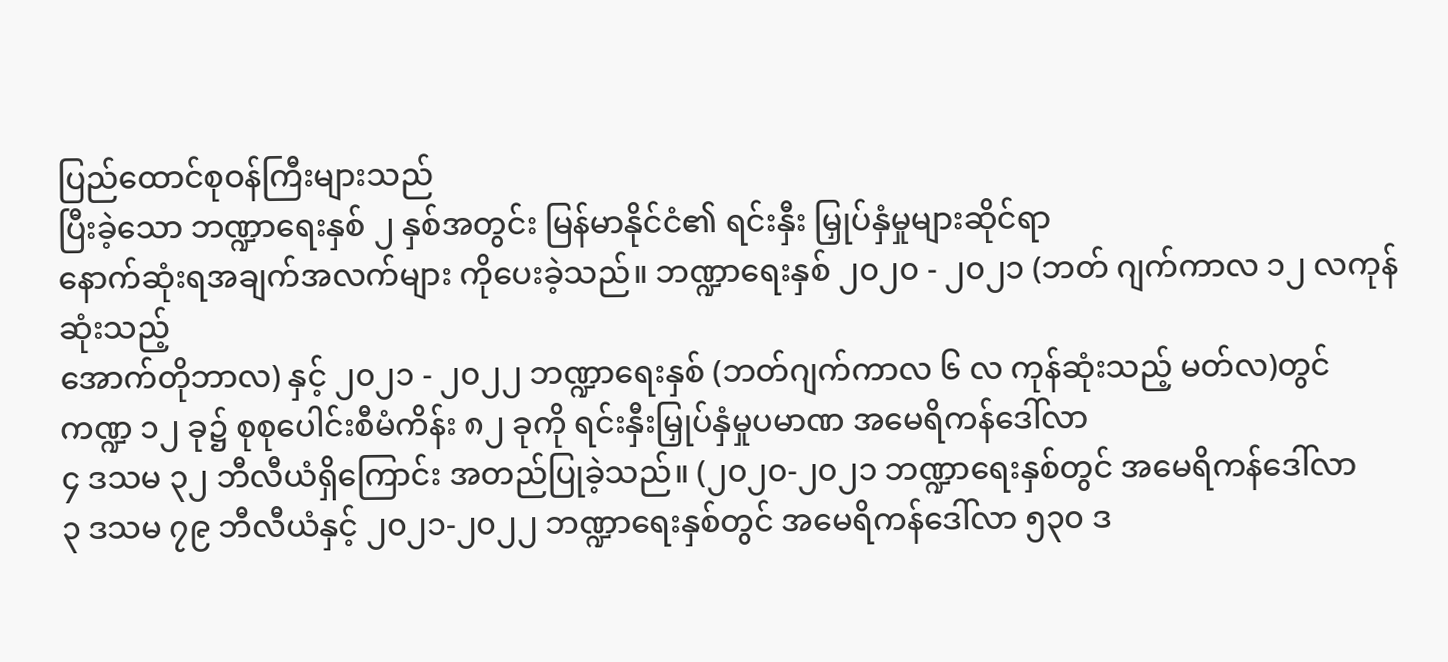ပြည်ထောင်စုဝန်ကြီးများသည်
ပြီးခဲ့သော ဘဏ္ဍာရေးနှစ် ၂ နှစ်အတွင်း မြန်မာနိုင်ငံ၏ ရင်းနှီး မြှုပ်နှံမှုများဆိုင်ရာ
နောက်ဆုံးရအချက်အလက်များ ကိုပေးခဲ့သည်။ ဘဏ္ဍာရေးနှစ် ၂၀၂၀ - ၂၀၂၁ (ဘတ် ဂျက်ကာလ ၁၂ လကုန်ဆုံးသည့်
အောက်တိုဘာလ) နှင့် ၂၀၂၁ - ၂၀၂၂ ဘဏ္ဍာရေးနှစ် (ဘတ်ဂျက်ကာလ ၆ လ ကုန်ဆုံးသည့် မတ်လ)တွင်
ကဏ္ဍ ၁၂ ခု၌ စုစုပေါင်းစီမံကိန်း ၈၂ ခုကို ရင်းနှီးမြှုပ်နှံမှုပမာဏ အမေရိကန်ဒေါ်လာ
၄ ဒသမ ၃၂ ဘီလီယံရှိကြောင်း အတည်ပြုခဲ့သည်။ (၂၀၂၀-၂၀၂၁ ဘဏ္ဍာရေးနှစ်တွင် အမေရိကန်ဒေါ်လာ
၃ ဒသမ ၇၉ ဘီလီယံနှင့် ၂၀၂၁-၂၀၂၂ ဘဏ္ဍာရေးနှစ်တွင် အမေရိကန်ဒေါ်လာ ၅၃၀ ဒ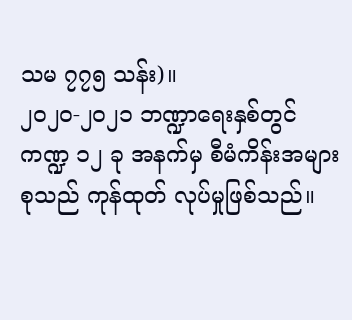သမ ၇၇၅ သန်း)။
၂၀၂၀-၂၀၂၁ ဘဏ္ဍာရေးနှစ်တွင်
ကဏ္ဍ ၁၂ ခု အနက်မှ စီမံကိန်းအများစုသည် ကုန်ထုတ် လုပ်မှုဖြစ်သည်။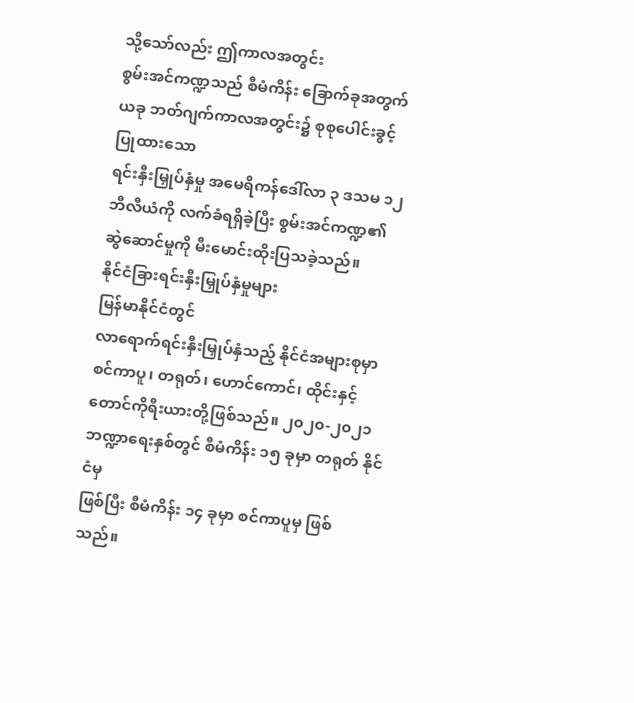သို့သော်လည်း ဤကာလအတွင်း
စွမ်းအင်ကဏ္ဍသည် စီမံကိန်း ခြောက်ခုအတွက် ယခု ဘတ်ဂျက်ကာလအတွင်း၌ စုစုပေါင်းခွင့်ပြုထားသော
ရင်းနှီးမြှုပ်နှံမှု အမေရိကန်ဒေါ်လာ ၃ ဒသမ ၁၂ ဘီလီယံကို လက်ခံရရှိခဲ့ပြီး စွမ်းအင်ကဏ္ဍ၏
ဆွဲဆောင်မှုကို မီးမောင်းထိုးပြသခဲ့သည်။
နိုင်ငံခြားရင်းနှီးမြှုပ်နှံမှုများ
မြန်မာနိုင်ငံတွင်
လာရောက်ရင်းနှီးမြှုပ်နှံသည့် နိုင်ငံအများစုမှာ စင်ကာပူ၊ တရုတ်၊ ဟောင်ကောင်၊ ထိုင်းနှင့်
တောင်ကိုရီးယားတို့ဖြစ်သည်။ ၂၀၂၀-၂၀၂၁ ဘဏ္ဍာရေးနှစ်တွင် စီမံကိန်း ၁၅ ခုမှာ တရုတ် နိုင်ငံမှ
ဖြစ်ပြီး စီမံကိန်း ၁၄ ခုမှာ စင်ကာပူမှ ဖြစ် သည်။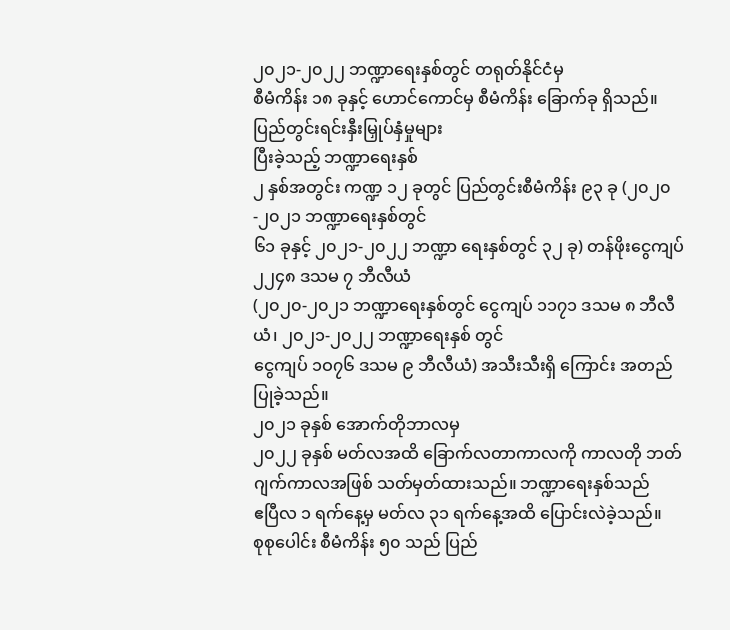၂၀၂၁-၂၀၂၂ ဘဏ္ဍာရေးနှစ်တွင် တရုတ်နိုင်ငံမှ
စီမံကိန်း ၁၈ ခုနှင့် ဟောင်ကောင်မှ စီမံကိန်း ခြောက်ခု ရှိသည်။
ပြည်တွင်းရင်းနှီးမြှုပ်နှံမှုများ
ပြီးခဲ့သည့် ဘဏ္ဍာရေးနှစ်
၂ နှစ်အတွင်း ကဏ္ဍ ၁၂ ခုတွင် ပြည်တွင်းစီမံကိန်း ၉၃ ခု (၂၀၂၀-၂၀၂၁ ဘဏ္ဍာရေးနှစ်တွင်
၆၁ ခုနှင့် ၂၀၂၁-၂၀၂၂ ဘဏ္ဍာ ရေးနှစ်တွင် ၃၂ ခု) တန်ဖိုးငွေကျပ် ၂၂၄၈ ဒသမ ၇ ဘီလီယံ
(၂၀၂၀-၂၀၂၁ ဘဏ္ဍာရေးနှစ်တွင် ငွေကျပ် ၁၁၇၁ ဒသမ ၈ ဘီလီယံ၊ ၂၀၂၁-၂၀၂၂ ဘဏ္ဍာရေးနှစ် တွင်
ငွေကျပ် ၁ဝ၇၆ ဒသမ ၉ ဘီလီယံ) အသီးသီးရှိ ကြောင်း အတည်ပြုခဲ့သည်။
၂၀၂၁ ခုနှစ် အောက်တိုဘာလမှ
၂၀၂၂ ခုနှစ် မတ်လအထိ ခြောက်လတာကာလကို ကာလတို ဘတ်ဂျက်ကာလအဖြစ် သတ်မှတ်ထားသည်။ ဘဏ္ဍာရေးနှစ်သည်
ဧပြီလ ၁ ရက်နေ့မှ မတ်လ ၃၁ ရက်နေ့အထိ ပြောင်းလဲခဲ့သည်။
စုစုပေါင်း စီမံကိန်း ၅၀ သည် ပြည်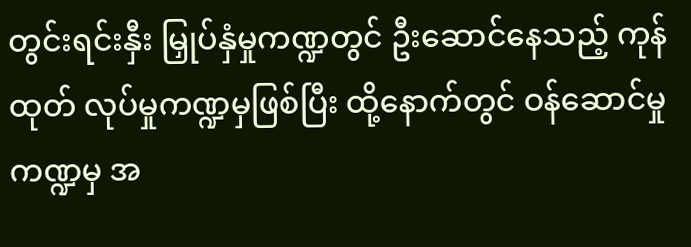တွင်းရင်းနှီး မြှုပ်နှံမှုကဏ္ဍတွင် ဦးဆောင်နေသည့် ကုန်ထုတ် လုပ်မှုကဏ္ဍမှဖြစ်ပြီး ထို့နောက်တွင် ဝန်ဆောင်မှု ကဏ္ဍမှ အ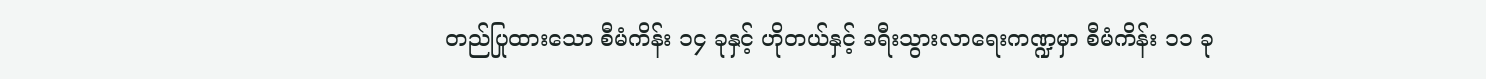တည်ပြုထားသော စီမံကိန်း ၁၄ ခုနှင့် ဟိုတယ်နှင့် ခရီးသွားလာရေးကဏ္ဍမှာ စီမံကိန်း ၁၁ ခု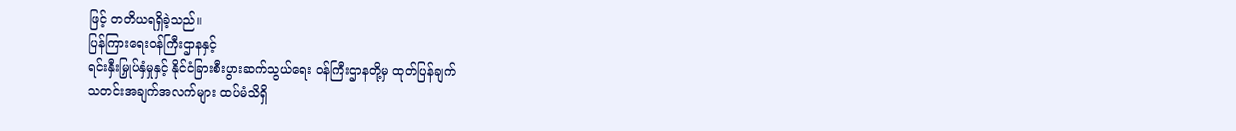ဖြင့် တတိယရရှိခဲ့သည်။
ပြန်ကြားရေးဝန်ကြီးဌာနနှင့်
ရင်းနှီးမြှုပ်နှံမှုနှင့် နိုင်ငံခြားစီးပွားဆက်သွယ်ရေး ဝန်ကြီးဌာနတို့မှ ထုတ်ပြန်ချက်
သတင်းအချက်အလက်များ ထပ်မံသိရှိ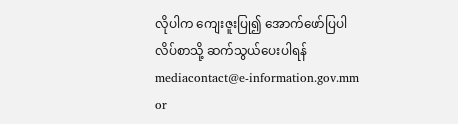လိုပါက ကျေးဇူးပြု၍ အောက်ဖော်ပြပါ လိပ်စာသို့ ဆက်သွယ်ပေးပါရန်
mediacontact@e-information.gov.mm
or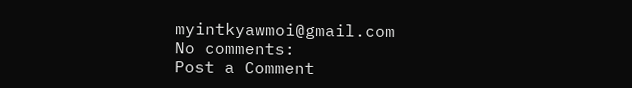myintkyawmoi@gmail.com
No comments:
Post a Comment